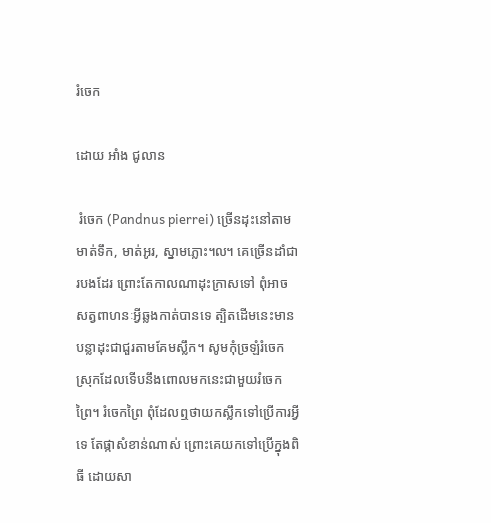រំចេក

ដោយ អាំង ជូលាន

 រំចេក (Pandnus pierrei) ច្រើនដុះនៅតាមមាត់ទឹក, មាត់អូរ, ស្នាមភ្លោះ៘ គេច្រើនដាំជារបងដែរ ព្រោះតែកាលណាដុះក្រាសទៅ ពុំអាចសត្វពាហនៈអ្វីឆ្លងកាត់បានទេ ត្បិតដើមនេះមានបន្លាដុះជាជួរតាមគែមស្លឹក។ សូមកុំច្រឡំរំចេកស្រុកដែលទើបនឹងពោលមកនេះជាមួយរំចេកព្រៃ។ រំចេកព្រៃ ពុំដែលឮថាយកស្លឹកទៅប្រើការអ្វីទេ តែផ្កាសំខាន់ណាស់ ព្រោះគេយកទៅប្រើក្នុងពិធី ដោយសា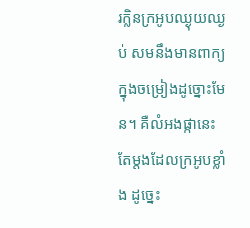រក្លិនក្រអូបឈ្ងុយឈ្ងប់ សមនឹងមានពាក្យក្នុងចម្រៀងដូច្នោះមែន។ គឺលំអងផ្កានេះតែម្តងដែលក្រអូបខ្លាំង ដូច្នេះ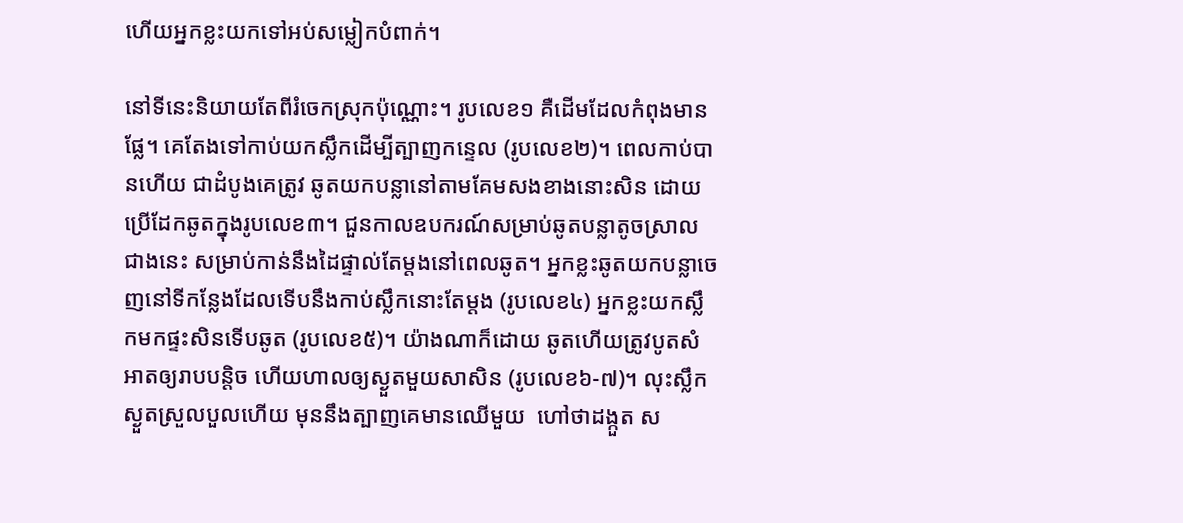ហើយអ្នកខ្លះយកទៅអប់សម្លៀកបំពាក់។

នៅទីនេះនិយាយតែពីរំចេកស្រុកប៉ុណ្ណោះ។ រូបលេខ១ គឺដើមដែលកំពុងមានផ្លែ។ គេតែងទៅកាប់យកស្លឹកដើម្បីត្បាញកន្ទេល (រូបលេខ២)។ ពេលកាប់បានហើយ ជាដំបូងគេត្រូវ ឆូតយកបន្លានៅតាមគែមសងខាងនោះសិន ដោយប្រើដែកឆូតក្នុងរូបលេខ៣។ ជួនកាលឧបករណ៍សម្រាប់ឆូតបន្លាតូចស្រាលជាងនេះ សម្រាប់កាន់នឹងដៃផ្ទាល់តែម្តងនៅពេលឆូត។ អ្នកខ្លះឆូតយកបន្លាចេញនៅទីកន្លែងដែលទើបនឹងកាប់ស្លឹកនោះតែម្តង (រូបលេខ៤) អ្នកខ្លះយកស្លឹកមកផ្ទះសិនទើបឆូត (រូបលេខ៥)។ យ៉ាងណាក៏ដោយ ឆូតហើយត្រូវបូតសំអាតឲ្យរាបបន្តិច ហើយហាលឲ្យស្ងួតមួយសាសិន (រូបលេខ៦-៧)។ លុះស្លឹកស្ងួតស្រួលបួលហើយ មុននឹងត្បាញគេមានឈើមួយ  ហៅថាដង្កួត ស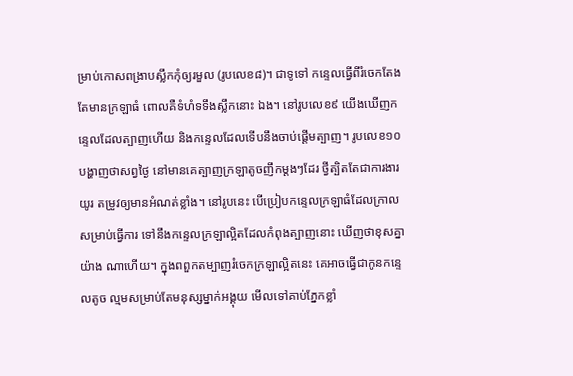ម្រាប់កោសពង្រាបស្លឹកកុំឲ្យរមួល (រូបលេខ៨)។ ជាទូទៅ កន្ទេលធ្វើពីរំចេកតែងតែមានក្រឡាធំ ពោលគឺទំហំទទឹងស្លឹកនោះ ឯង។ នៅរូបលេខ៩ យើងឃើញកន្ទេលដែលត្បាញហើយ និងកន្ទេលដែលទើបនឹងចាប់ផ្តើមត្បាញ។ រូបលេខ១០ បង្ហាញថាសព្វថ្ងៃ នៅមានគេត្បាញក្រឡាតូចញឹកម្តងៗដែរ ថ្វីត្បិតតែជាការងារយូរ តម្រូវឲ្យមានអំណត់ខ្លាំង។ នៅរូបនេះ បើប្រៀបកន្ទេលក្រឡាធំដែលក្រាលសម្រាប់ធ្វើការ ទៅនឹងកន្ទេលក្រឡាល្អិតដែលកំពុងត្បាញនោះ ឃើញថាខុសគ្នាយ៉ាង ណាហើយ។ ក្នុងពពួកតម្បាញរំចេកក្រឡាល្អិតនេះ គេអាចធ្វើជាកូនកន្ទេលតូច ល្មមសម្រាប់តែមនុស្សម្នាក់អង្គុយ មើលទៅគាប់ភ្នែកខ្លាំ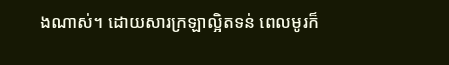ងណាស់។ ដោយសារក្រឡាល្អិតទន់ ពេលមូរក៏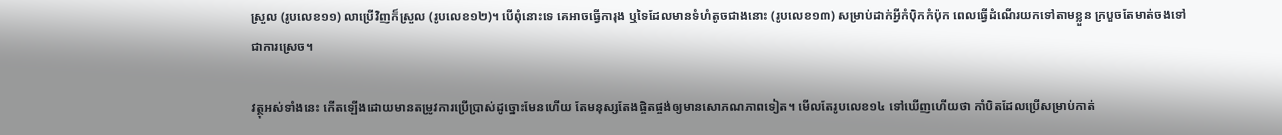ស្រួល (រូបលេខ១១) លាប្រើវិញក៏ស្រួល (រូបលេខ១២)។ បើពុំនោះទេ គេអាចធ្វើការុង ឬទៃដែលមានទំហំតូចជាងនោះ (រូបលេខ១៣) សម្រាប់ដាក់អ្វីកំប៉ិកកំប៉ុក ពេលធ្វើដំណើរយកទៅតាមខ្លួន ក្របួចតែមាត់ចងទៅជាការស្រេច។

វត្ថុអស់ទាំងនេះ កើតឡើងដោយមានតម្រូវការប្រើប្រាស់ដូច្នោះមែនហើយ តែមនុស្សតែងផ្ចិតផ្ចង់ឲ្យមានសោភណភាពទៀត។ មើលតែរូបលេខ១៤ ទៅឃើញហើយថា កាំបិតដែលប្រើសម្រាប់កាត់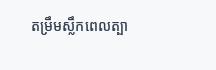តម្រឹមស្លឹកពេលត្បា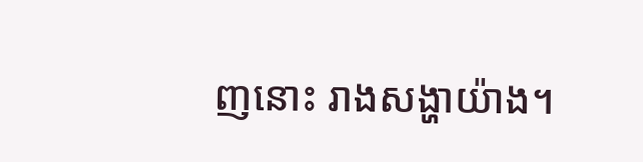ញនោះ រាងសង្ហាយ៉ាង។